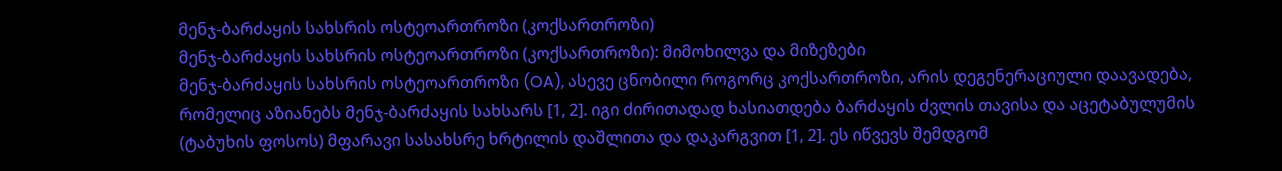მენჯ-ბარძაყის სახსრის ოსტეოართროზი (კოქსართროზი)
მენჯ-ბარძაყის სახსრის ოსტეოართროზი (კოქსართროზი): მიმოხილვა და მიზეზები
მენჯ-ბარძაყის სახსრის ოსტეოართროზი (OA), ასევე ცნობილი როგორც კოქსართროზი, არის დეგენერაციული დაავადება, რომელიც აზიანებს მენჯ-ბარძაყის სახსარს [1, 2]. იგი ძირითადად ხასიათდება ბარძაყის ძვლის თავისა და აცეტაბულუმის (ტაბუხის ფოსოს) მფარავი სასახსრე ხრტილის დაშლითა და დაკარგვით [1, 2]. ეს იწვევს შემდგომ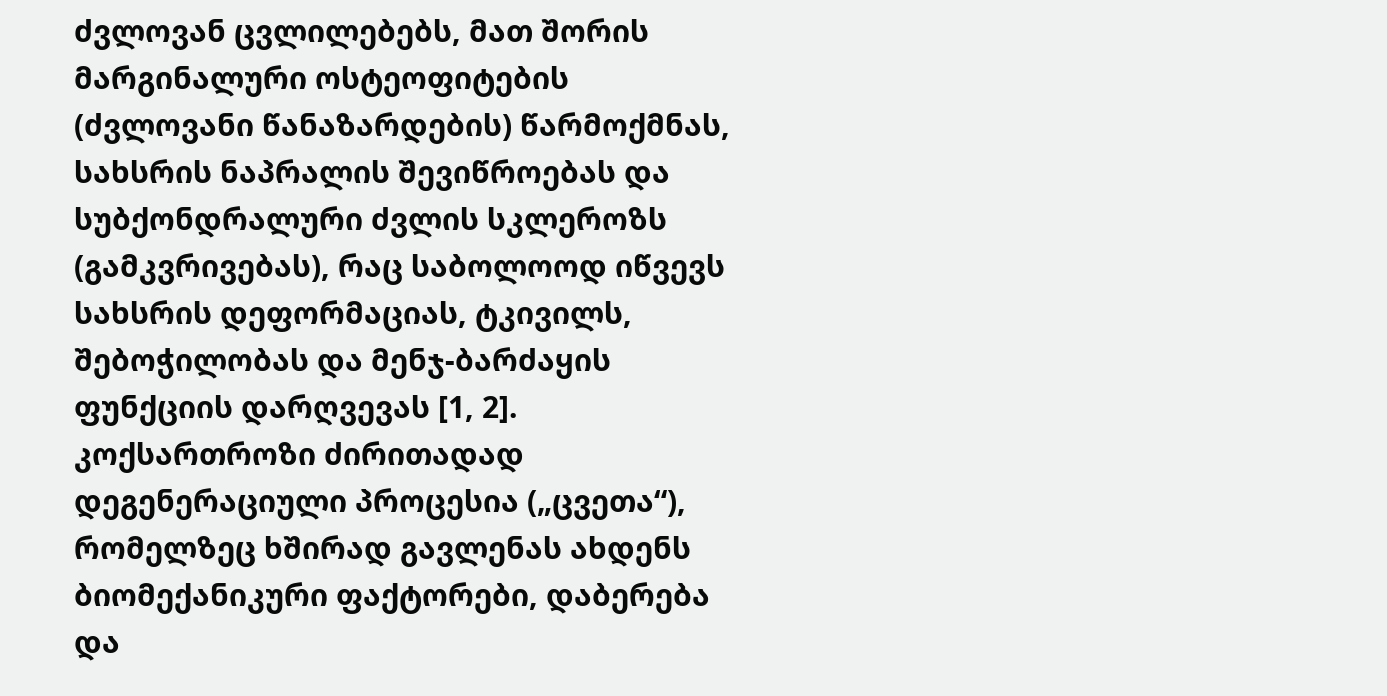ძვლოვან ცვლილებებს, მათ შორის მარგინალური ოსტეოფიტების (ძვლოვანი წანაზარდების) წარმოქმნას, სახსრის ნაპრალის შევიწროებას და სუბქონდრალური ძვლის სკლეროზს (გამკვრივებას), რაც საბოლოოდ იწვევს სახსრის დეფორმაციას, ტკივილს, შებოჭილობას და მენჯ-ბარძაყის ფუნქციის დარღვევას [1, 2].
კოქსართროზი ძირითადად დეგენერაციული პროცესია („ცვეთა“), რომელზეც ხშირად გავლენას ახდენს ბიომექანიკური ფაქტორები, დაბერება და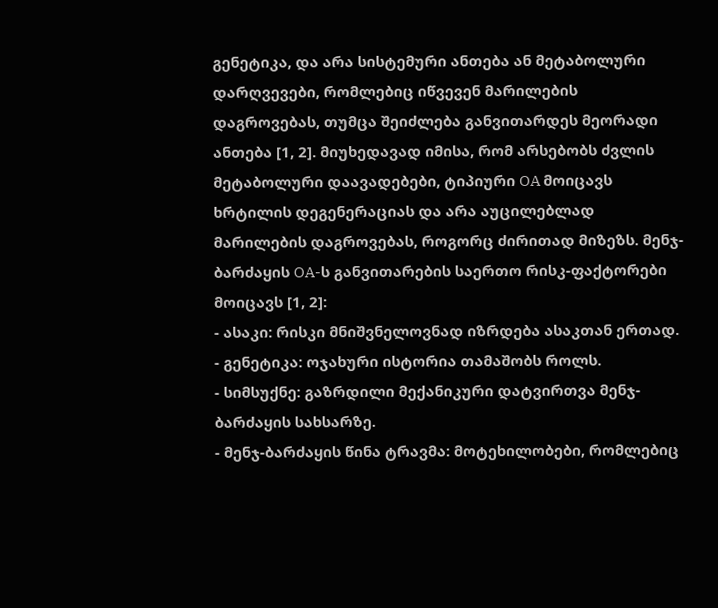გენეტიკა, და არა სისტემური ანთება ან მეტაბოლური დარღვევები, რომლებიც იწვევენ მარილების დაგროვებას, თუმცა შეიძლება განვითარდეს მეორადი ანთება [1, 2]. მიუხედავად იმისა, რომ არსებობს ძვლის მეტაბოლური დაავადებები, ტიპიური OA მოიცავს ხრტილის დეგენერაციას და არა აუცილებლად მარილების დაგროვებას, როგორც ძირითად მიზეზს. მენჯ-ბარძაყის OA-ს განვითარების საერთო რისკ-ფაქტორები მოიცავს [1, 2]:
- ასაკი: რისკი მნიშვნელოვნად იზრდება ასაკთან ერთად.
- გენეტიკა: ოჯახური ისტორია თამაშობს როლს.
- სიმსუქნე: გაზრდილი მექანიკური დატვირთვა მენჯ-ბარძაყის სახსარზე.
- მენჯ-ბარძაყის წინა ტრავმა: მოტეხილობები, რომლებიც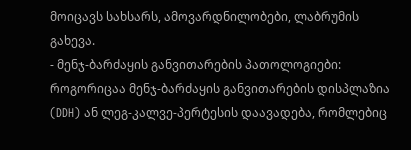მოიცავს სახსარს, ამოვარდნილობები, ლაბრუმის გახევა.
- მენჯ-ბარძაყის განვითარების პათოლოგიები: როგორიცაა მენჯ-ბარძაყის განვითარების დისპლაზია (DDH) ან ლეგ-კალვე-პერტესის დაავადება, რომლებიც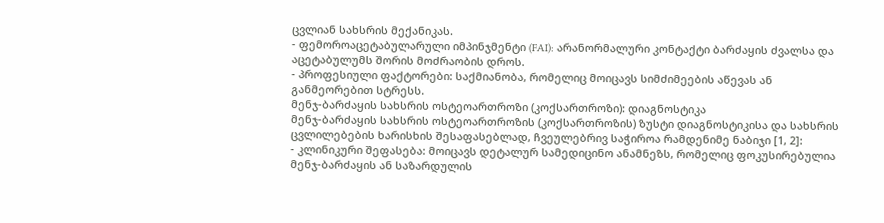ცვლიან სახსრის მექანიკას.
- ფემოროაცეტაბულარული იმპინჯმენტი (FAI): არანორმალური კონტაქტი ბარძაყის ძვალსა და აცეტაბულუმს შორის მოძრაობის დროს.
- პროფესიული ფაქტორები: საქმიანობა, რომელიც მოიცავს სიმძიმეების აწევას ან განმეორებით სტრესს.
მენჯ-ბარძაყის სახსრის ოსტეოართროზი (კოქსართროზი): დიაგნოსტიკა
მენჯ-ბარძაყის სახსრის ოსტეოართროზის (კოქსართროზის) ზუსტი დიაგნოსტიკისა და სახსრის ცვლილებების ხარისხის შესაფასებლად, ჩვეულებრივ საჭიროა რამდენიმე ნაბიჯი [1, 2]:
- კლინიკური შეფასება: მოიცავს დეტალურ სამედიცინო ანამნეზს, რომელიც ფოკუსირებულია მენჯ-ბარძაყის ან საზარდულის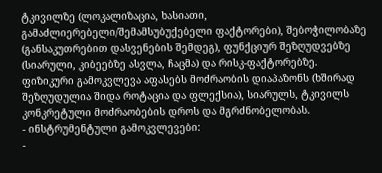ტკივილზე (ლოკალიზაცია, ხასიათი, გამაძლიერებელი/შემამსუბუქებელი ფაქტორები), შებოჭილობაზე (განსაკუთრებით დასვენების შემდეგ), ფუნქციურ შეზღუდვებზე (სიარული, კიბეებზე ასვლა, ჩაცმა) და რისკ-ფაქტორებზე. ფიზიკური გამოკვლევა აფასებს მოძრაობის დიაპაზონს (ხშირად შეზღუდულია შიდა როტაცია და ფლექსია), სიარულს, ტკივილს კონკრეტული მოძრაობების დროს და მგრძნობელობას.
- ინსტრუმენტული გამოკვლევები:
-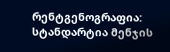რენტგენოგრაფია: სტანდარტია მენჯის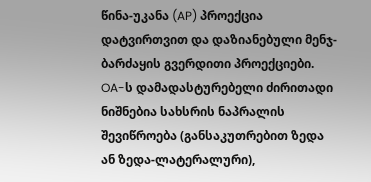წინა-უკანა (AP) პროექცია დატვირთვით და დაზიანებული მენჯ-ბარძაყის გვერდითი პროექციები. OA-ს დამადასტურებელი ძირითადი ნიშნებია სახსრის ნაპრალის შევიწროება (განსაკუთრებით ზედა ან ზედა-ლატერალური),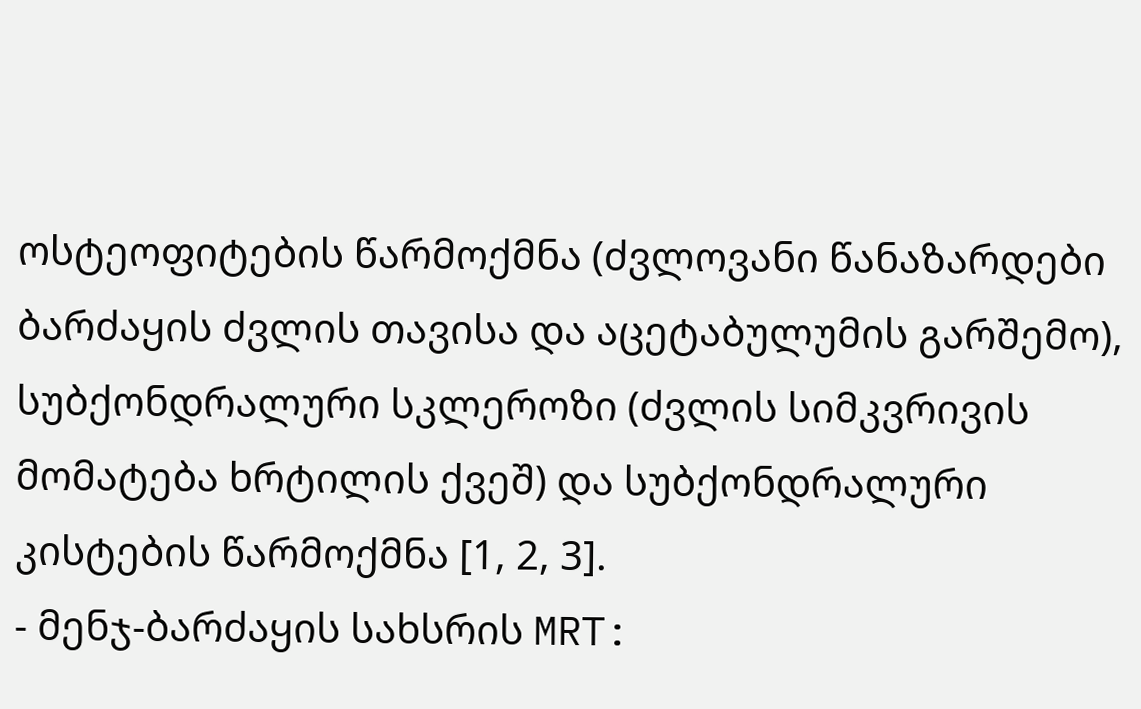ოსტეოფიტების წარმოქმნა (ძვლოვანი წანაზარდები ბარძაყის ძვლის თავისა და აცეტაბულუმის გარშემო), სუბქონდრალური სკლეროზი (ძვლის სიმკვრივის მომატება ხრტილის ქვეშ) და სუბქონდრალური კისტების წარმოქმნა [1, 2, 3].
- მენჯ-ბარძაყის სახსრის MRT: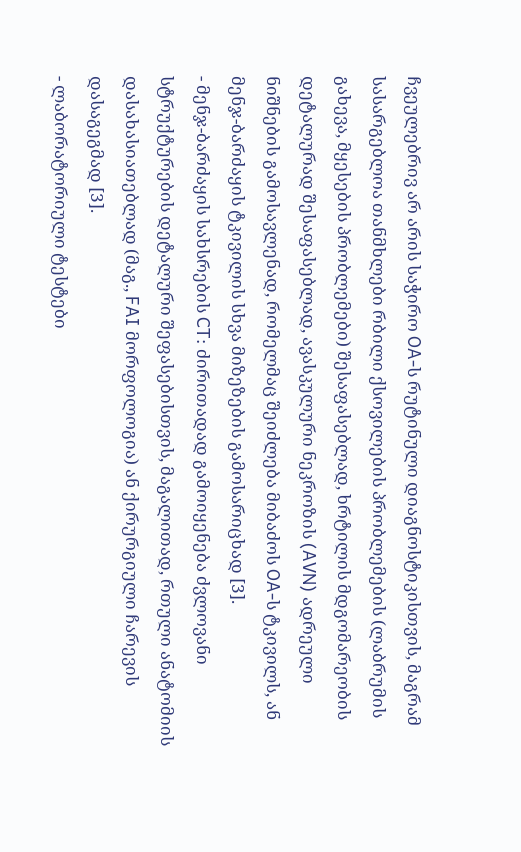ჩვეულებრივ არ არის საჭირო OA-ს რუტინული დიაგნოსტიკისთვის, მაგრამ სასარგებლოა თანმხლები რბილი ქსოვილების პრობლემების (ლაბრუმის გახევა, მყესების პრობლემები) შესაფასებლად, ხრტილის მდგომარეობის დეტალურად შესაფასებლად, ავასკულური ნეკროზის (AVN) ადრეული ნიშნების გამოსავლენად, რომელმაც შეიძლება მიბაძოს OA-ს ტკივილს, ან მენჯ-ბარძაყის ტკივილის სხვა მიზეზების გამოსარიცხად [3].
- მენჯ-ბარძაყის სახსრების CT: ძირითადად გამოიყენება ძვლოვანი სტრუქტურების დეტალური შეფასებისთვის, მაგალითად, რთული ანატომიის დასახასიათებლად (მაგ., FAI მორფოლოგია) ან ქირურგიული ჩარევის დასაგეგმად [3].
- ლაბორატორიული ტესტები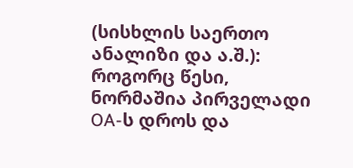(სისხლის საერთო ანალიზი და ა.შ.): როგორც წესი, ნორმაშია პირველადი OA-ს დროს და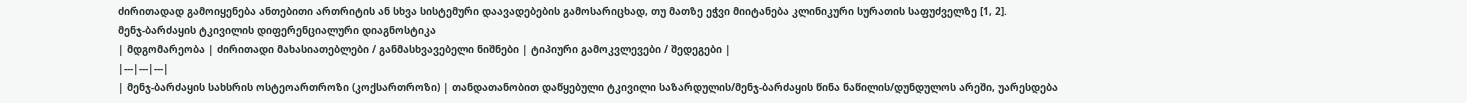ძირითადად გამოიყენება ანთებითი ართრიტის ან სხვა სისტემური დაავადებების გამოსარიცხად, თუ მათზე ეჭვი მიიტანება კლინიკური სურათის საფუძველზე [1, 2].
მენჯ-ბარძაყის ტკივილის დიფერენციალური დიაგნოსტიკა
| მდგომარეობა | ძირითადი მახასიათებლები / განმასხვავებელი ნიშნები | ტიპიური გამოკვლევები / შედეგები |
|---|---|---|
| მენჯ-ბარძაყის სახსრის ოსტეოართროზი (კოქსართროზი) | თანდათანობით დაწყებული ტკივილი საზარდულის/მენჯ-ბარძაყის წინა ნაწილის/დუნდულოს არეში, უარესდება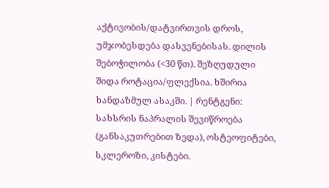აქტივობის/დატვირთვის დროს, უმჯობესდება დასვენებისას. დილის შებოჭილობა (<30 წთ). შეზღუდული შიდა როტაცია/ფლექსია. ხშირია ხანდაზმულ ასაკში. | რენტგენი: სახსრის ნაპრალის შევიწროება (განსაკუთრებით ზედა), ოსტეოფიტები, სკლეროზი, კისტები.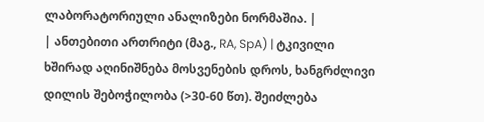ლაბორატორიული ანალიზები ნორმაშია. |
| ანთებითი ართრიტი (მაგ., RA, SpA) | ტკივილი ხშირად აღინიშნება მოსვენების დროს, ხანგრძლივი დილის შებოჭილობა (>30-60 წთ). შეიძლება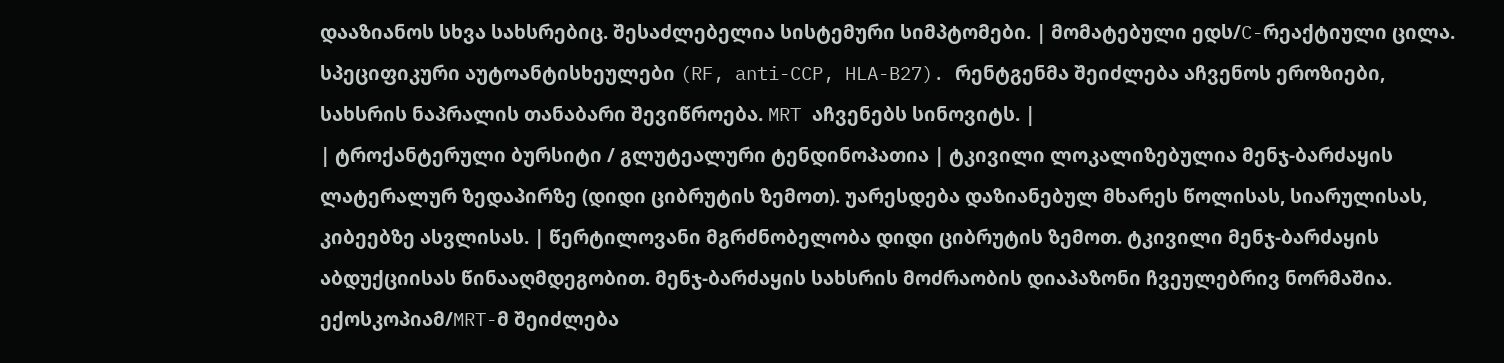დააზიანოს სხვა სახსრებიც. შესაძლებელია სისტემური სიმპტომები. | მომატებული ედს/C-რეაქტიული ცილა. სპეციფიკური აუტოანტისხეულები (RF, anti-CCP, HLA-B27). რენტგენმა შეიძლება აჩვენოს ეროზიები, სახსრის ნაპრალის თანაბარი შევიწროება. MRT აჩვენებს სინოვიტს. |
| ტროქანტერული ბურსიტი / გლუტეალური ტენდინოპათია | ტკივილი ლოკალიზებულია მენჯ-ბარძაყის ლატერალურ ზედაპირზე (დიდი ციბრუტის ზემოთ). უარესდება დაზიანებულ მხარეს წოლისას, სიარულისას, კიბეებზე ასვლისას. | წერტილოვანი მგრძნობელობა დიდი ციბრუტის ზემოთ. ტკივილი მენჯ-ბარძაყის აბდუქციისას წინააღმდეგობით. მენჯ-ბარძაყის სახსრის მოძრაობის დიაპაზონი ჩვეულებრივ ნორმაშია. ექოსკოპიამ/MRT-მ შეიძლება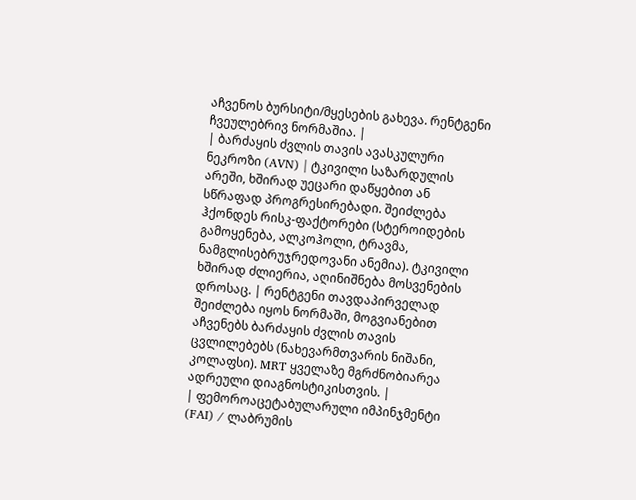აჩვენოს ბურსიტი/მყესების გახევა. რენტგენი ჩვეულებრივ ნორმაშია. |
| ბარძაყის ძვლის თავის ავასკულური ნეკროზი (AVN) | ტკივილი საზარდულის არეში, ხშირად უეცარი დაწყებით ან სწრაფად პროგრესირებადი. შეიძლება ჰქონდეს რისკ-ფაქტორები (სტეროიდების გამოყენება, ალკოჰოლი, ტრავმა, ნამგლისებრუჯრედოვანი ანემია). ტკივილი ხშირად ძლიერია, აღინიშნება მოსვენების დროსაც. | რენტგენი თავდაპირველად შეიძლება იყოს ნორმაში, მოგვიანებით აჩვენებს ბარძაყის ძვლის თავის ცვლილებებს (ნახევარმთვარის ნიშანი, კოლაფსი). MRT ყველაზე მგრძნობიარეა ადრეული დიაგნოსტიკისთვის. |
| ფემოროაცეტაბულარული იმპინჯმენტი (FAI) / ლაბრუმის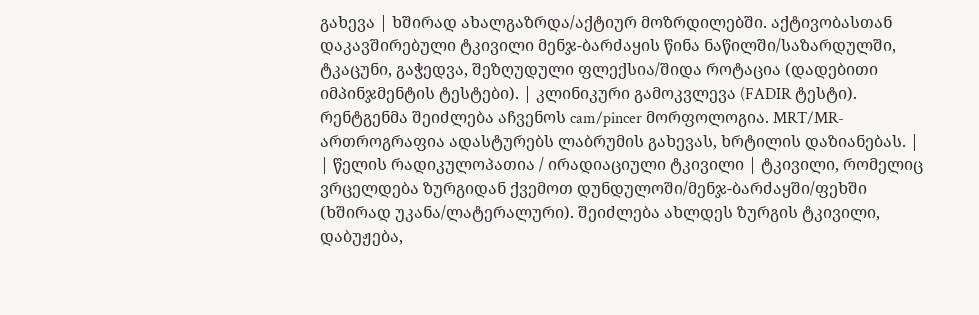გახევა | ხშირად ახალგაზრდა/აქტიურ მოზრდილებში. აქტივობასთან დაკავშირებული ტკივილი მენჯ-ბარძაყის წინა ნაწილში/საზარდულში, ტკაცუნი, გაჭედვა, შეზღუდული ფლექსია/შიდა როტაცია (დადებითი იმპინჯმენტის ტესტები). | კლინიკური გამოკვლევა (FADIR ტესტი). რენტგენმა შეიძლება აჩვენოს cam/pincer მორფოლოგია. MRT/MR-ართროგრაფია ადასტურებს ლაბრუმის გახევას, ხრტილის დაზიანებას. |
| წელის რადიკულოპათია / ირადიაციული ტკივილი | ტკივილი, რომელიც ვრცელდება ზურგიდან ქვემოთ დუნდულოში/მენჯ-ბარძაყში/ფეხში (ხშირად უკანა/ლატერალური). შეიძლება ახლდეს ზურგის ტკივილი, დაბუჟება,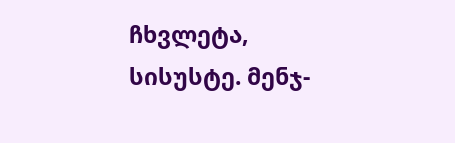ჩხვლეტა, სისუსტე. მენჯ-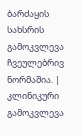ბარძაყის სახსრის გამოკვლევა ჩვეულებრივ ნორმაშია. | კლინიკური გამოკვლევა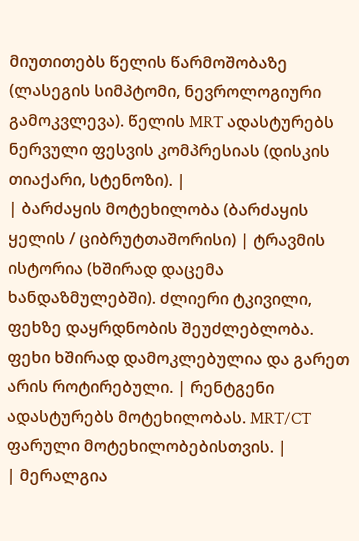მიუთითებს წელის წარმოშობაზე (ლასეგის სიმპტომი, ნევროლოგიური გამოკვლევა). წელის MRT ადასტურებს ნერვული ფესვის კომპრესიას (დისკის თიაქარი, სტენოზი). |
| ბარძაყის მოტეხილობა (ბარძაყის ყელის / ციბრუტთაშორისი) | ტრავმის ისტორია (ხშირად დაცემა ხანდაზმულებში). ძლიერი ტკივილი, ფეხზე დაყრდნობის შეუძლებლობა. ფეხი ხშირად დამოკლებულია და გარეთ არის როტირებული. | რენტგენი ადასტურებს მოტეხილობას. MRT/CT ფარული მოტეხილობებისთვის. |
| მერალგია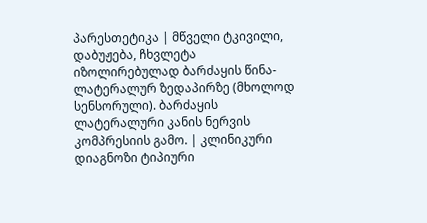პარესთეტიკა | მწველი ტკივილი, დაბუჟება, ჩხვლეტა იზოლირებულად ბარძაყის წინა-ლატერალურ ზედაპირზე (მხოლოდ სენსორული). ბარძაყის ლატერალური კანის ნერვის კომპრესიის გამო. | კლინიკური დიაგნოზი ტიპიური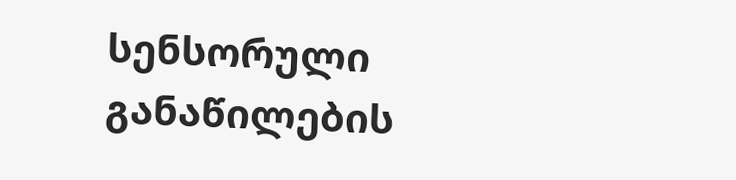სენსორული განაწილების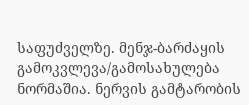საფუძველზე. მენჯ-ბარძაყის გამოკვლევა/გამოსახულება ნორმაშია. ნერვის გამტარობის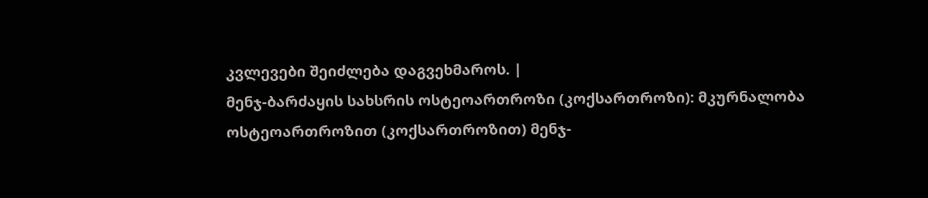კვლევები შეიძლება დაგვეხმაროს. |
მენჯ-ბარძაყის სახსრის ოსტეოართროზი (კოქსართროზი): მკურნალობა
ოსტეოართროზით (კოქსართროზით) მენჯ-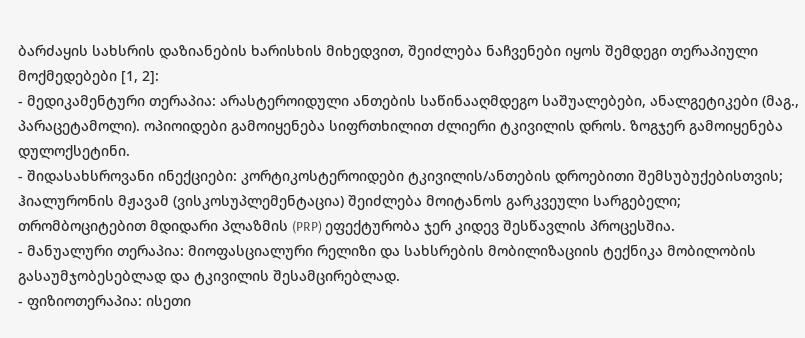ბარძაყის სახსრის დაზიანების ხარისხის მიხედვით, შეიძლება ნაჩვენები იყოს შემდეგი თერაპიული მოქმედებები [1, 2]:
- მედიკამენტური თერაპია: არასტეროიდული ანთების საწინააღმდეგო საშუალებები, ანალგეტიკები (მაგ., პარაცეტამოლი). ოპიოიდები გამოიყენება სიფრთხილით ძლიერი ტკივილის დროს. ზოგჯერ გამოიყენება დულოქსეტინი.
- შიდასახსროვანი ინექციები: კორტიკოსტეროიდები ტკივილის/ანთების დროებითი შემსუბუქებისთვის; ჰიალურონის მჟავამ (ვისკოსუპლემენტაცია) შეიძლება მოიტანოს გარკვეული სარგებელი; თრომბოციტებით მდიდარი პლაზმის (PRP) ეფექტურობა ჯერ კიდევ შესწავლის პროცესშია.
- მანუალური თერაპია: მიოფასციალური რელიზი და სახსრების მობილიზაციის ტექნიკა მობილობის გასაუმჯობესებლად და ტკივილის შესამცირებლად.
- ფიზიოთერაპია: ისეთი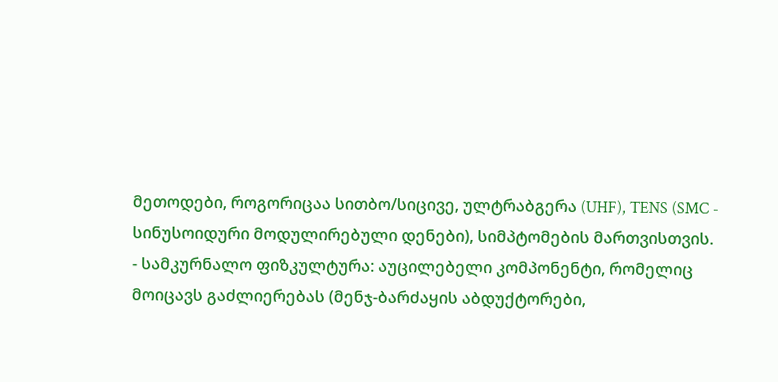მეთოდები, როგორიცაა სითბო/სიცივე, ულტრაბგერა (UHF), TENS (SMC - სინუსოიდური მოდულირებული დენები), სიმპტომების მართვისთვის.
- სამკურნალო ფიზკულტურა: აუცილებელი კომპონენტი, რომელიც მოიცავს გაძლიერებას (მენჯ-ბარძაყის აბდუქტორები,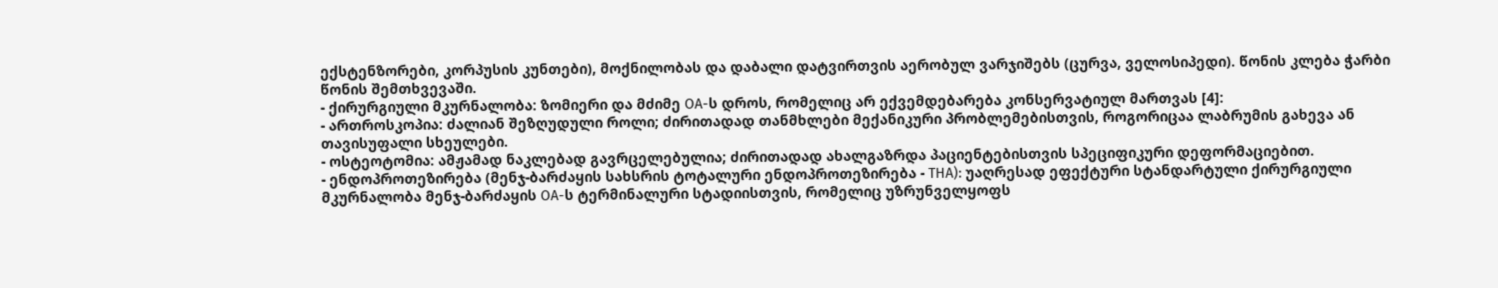ექსტენზორები, კორპუსის კუნთები), მოქნილობას და დაბალი დატვირთვის აერობულ ვარჯიშებს (ცურვა, ველოსიპედი). წონის კლება ჭარბი წონის შემთხვევაში.
- ქირურგიული მკურნალობა: ზომიერი და მძიმე OA-ს დროს, რომელიც არ ექვემდებარება კონსერვატიულ მართვას [4]:
- ართროსკოპია: ძალიან შეზღუდული როლი; ძირითადად თანმხლები მექანიკური პრობლემებისთვის, როგორიცაა ლაბრუმის გახევა ან თავისუფალი სხეულები.
- ოსტეოტომია: ამჟამად ნაკლებად გავრცელებულია; ძირითადად ახალგაზრდა პაციენტებისთვის სპეციფიკური დეფორმაციებით.
- ენდოპროთეზირება (მენჯ-ბარძაყის სახსრის ტოტალური ენდოპროთეზირება - THA): უაღრესად ეფექტური სტანდარტული ქირურგიული მკურნალობა მენჯ-ბარძაყის OA-ს ტერმინალური სტადიისთვის, რომელიც უზრუნველყოფს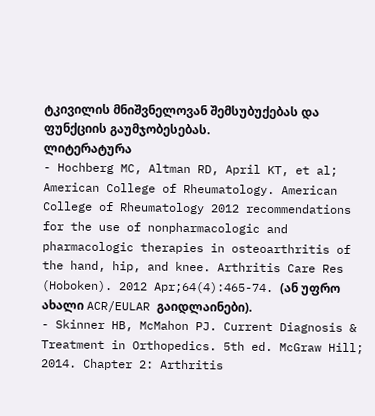ტკივილის მნიშვნელოვან შემსუბუქებას და ფუნქციის გაუმჯობესებას.
ლიტერატურა
- Hochberg MC, Altman RD, April KT, et al; American College of Rheumatology. American College of Rheumatology 2012 recommendations for the use of nonpharmacologic and pharmacologic therapies in osteoarthritis of the hand, hip, and knee. Arthritis Care Res (Hoboken). 2012 Apr;64(4):465-74. (ან უფრო ახალი ACR/EULAR გაიდლაინები).
- Skinner HB, McMahon PJ. Current Diagnosis & Treatment in Orthopedics. 5th ed. McGraw Hill; 2014. Chapter 2: Arthritis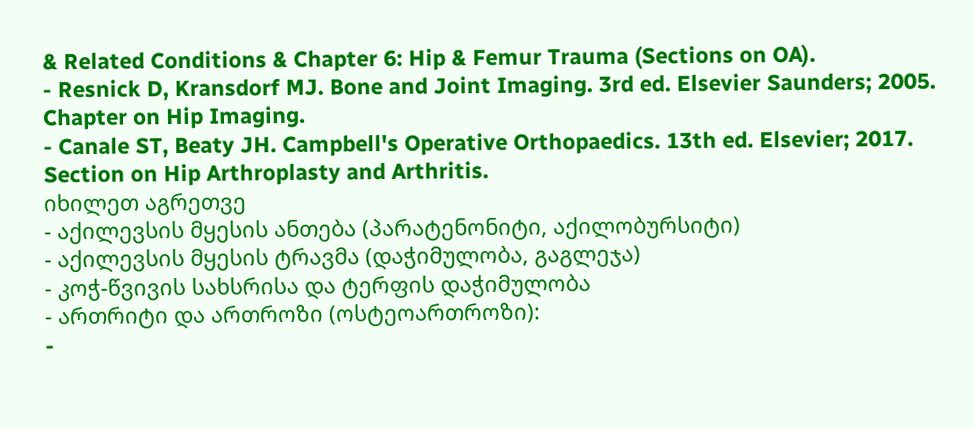& Related Conditions & Chapter 6: Hip & Femur Trauma (Sections on OA).
- Resnick D, Kransdorf MJ. Bone and Joint Imaging. 3rd ed. Elsevier Saunders; 2005. Chapter on Hip Imaging.
- Canale ST, Beaty JH. Campbell's Operative Orthopaedics. 13th ed. Elsevier; 2017. Section on Hip Arthroplasty and Arthritis.
იხილეთ აგრეთვე
- აქილევსის მყესის ანთება (პარატენონიტი, აქილობურსიტი)
- აქილევსის მყესის ტრავმა (დაჭიმულობა, გაგლეჯა)
- კოჭ-წვივის სახსრისა და ტერფის დაჭიმულობა
- ართრიტი და ართროზი (ოსტეოართროზი):
-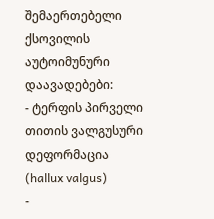შემაერთებელი ქსოვილის აუტოიმუნური დაავადებები:
- ტერფის პირველი თითის ვალგუსური დეფორმაცია (hallux valgus)
-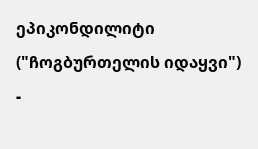ეპიკონდილიტი ("ჩოგბურთელის იდაყვი")
-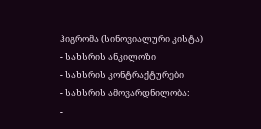ჰიგრომა (სინოვიალური კისტა)
- სახსრის ანკილოზი
- სახსრის კონტრაქტურები
- სახსრის ამოვარდნილობა:
-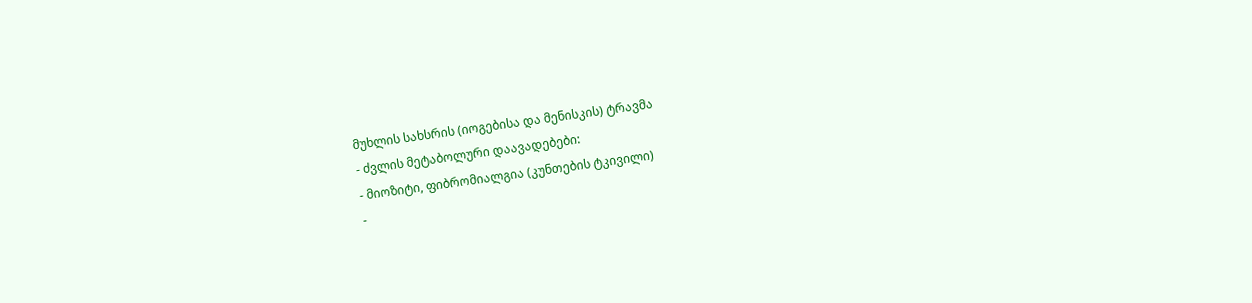მუხლის სახსრის (იოგებისა და მენისკის) ტრავმა
- ძვლის მეტაბოლური დაავადებები:
- მიოზიტი, ფიბრომიალგია (კუნთების ტკივილი)
-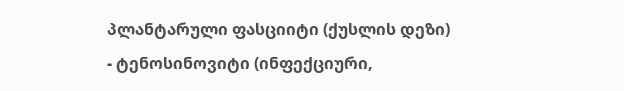პლანტარული ფასციიტი (ქუსლის დეზი)
- ტენოსინოვიტი (ინფექციური,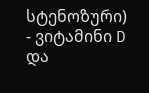სტენოზური)
- ვიტამინი D და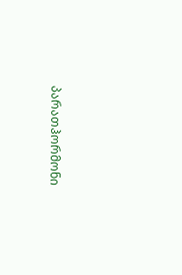პარათჰორმონი